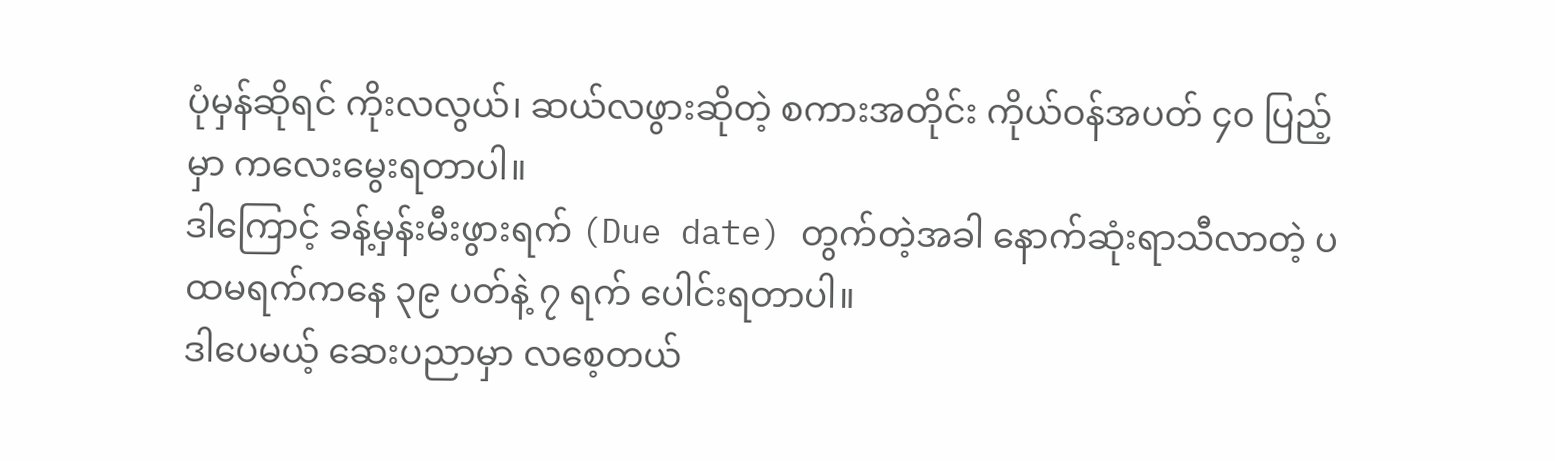ပုံမှန်ဆိုရင် ကိုးလလွယ်၊ ဆယ်လဖွားဆိုတဲ့ စကားအတိုင်း ကိုယ်ဝန်အပတ် ၄၀ ပြည့်မှာ ကလေးမွေးရတာပါ။
ဒါကြောင့် ခန့်မှန်းမီးဖွားရက် (Due date) တွက်တဲ့အခါ နောက်ဆုံးရာသီလာတဲ့ ပထမရက်ကနေ ၃၉ ပတ်နဲ့ ၇ ရက် ပေါင်းရတာပါ။
ဒါပေမယ့် ဆေးပညာမှာ လစေ့တယ်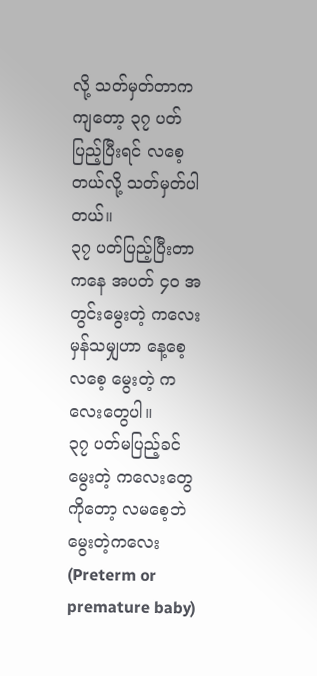လို့ သတ်မှတ်တာကကျတော့ ၃၇ ပတ်ပြည့်ပြီးရင် လစေ့တယ်လို့ သတ်မှတ်ပါတယ်။
၃၇ ပတ်ပြည့်ပြီးတာကနေ အပတ် ၄၀ အတွင်းမွေးတဲ့ ကလေးမှန်သမျှဟာ နေ့စေ့လစေ့ မွေးတဲ့ ကလေးတွေပါ။
၃၇ ပတ်မပြည့်ခင်မွေးတဲ့ ကလေးတွေကိုတော့ လမစေ့ဘဲ မွေးတဲ့ကလေး (Preterm or premature baby)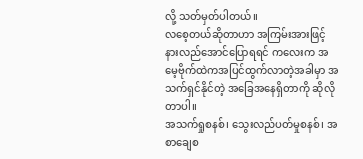လို့ သတ်မှတ်ပါတယ်။
လစေ့တယ်ဆိုတာဟာ အကြမ်းအားဖြင့် နားလည်အောင်ပြောရရင် ကလေးက အမေ့ဗိုက်ထဲကအပြင်ထွက်လာတဲ့အခါမှာ အသက်ရှင်နိုင်တဲ့ အခြေအနေရှိတာကို ဆိုလိုတာပါ။
အသက်ရှုစနစ်၊ သွေးလည်ပတ်မှုစနစ်၊ အစာချေစ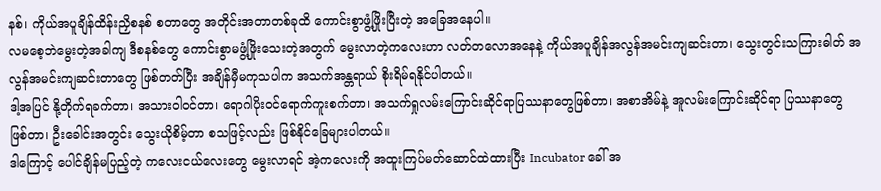နစ်၊ ကိုယ်အပူချိန်ထိန်းညှိစနစ် စတာတွေ အတိုင်းအတာတစ်ခုထိ ကောင်းစွာဖွံ့ဖြိုးပြီးတဲ့ အခြေအနေပါ။
လမစေ့ဘဲမွေးတဲ့အခါကျ ဒီစနစ်တွေ ကောင်းစွာမဖွံ့ဖြိုးသေးတဲ့အတွက် မွေးလာတဲ့ကလေးဟာ လတ်တလောအနေနဲ့ ကိုယ်အပူချိန်အလွန်အမင်းကျဆင်းတာ၊ သွေးတွင်းသကြားဓါတ် အလွန်အမင်းကျဆင်းတာတွေ ဖြစ်တတ်ပြီး အချိန်မှီမကုသပါက အသက်အန္တရာယ် စိုးရိမ်ရနိုင်ပါတယ်။
ဒါ့အပြင် နို့တိုက်ရခက်တာ၊ အသားဝါဝင်တာ၊ ရောဂါပိုးဝင်ရောက်ကူးစက်တာ၊ အသက်ရှုလမ်းကြောင်းဆိုင်ရာပြဿနာတွေဖြစ်တာ၊ အစာအိမ်နဲ့ အူလမ်းကြောင်းဆိုင်ရာ ပြဿနာတွေ ဖြစ်တာ၊ ဦးခေါင်းအတွင်း သွေးယိုစိမ့်တာ စသဖြင့်လည်း ဖြစ်နိုင်ခြေများပါတယ်။
ဒါကြောင့် ပေါင်ချိန်မပြည့်တဲ့ ကလေးငယ်လေးတွေ မွေးလာရင် အဲ့ကလေးကို အထူးကြပ်မတ်ဆောင်ထဲထားပြီး Incubator ခေါ် အ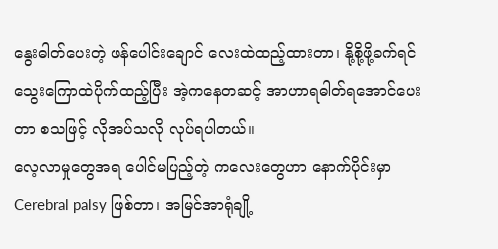နွေးဓါတ်ပေးတဲ့ ဖန်ပေါင်းချောင် လေးထဲထည့်ထားတာ၊ နို့စို့ဖို့ခက်ရင် သွေးကြောထဲပိုက်ထည့်ပြီး အဲ့ကနေတဆင့် အာဟာရဓါတ်ရအောင်ပေးတာ စသဖြင့် လိုအပ်သလို လုပ်ရပါတယ်။
လေ့လာမှုတွေအရ ပေါင်မပြည့်တဲ့ ကလေးတွေဟာ နောက်ပိုင်းမှာ Cerebral palsy ဖြစ်တာ၊ အမြင်အာရုံချို့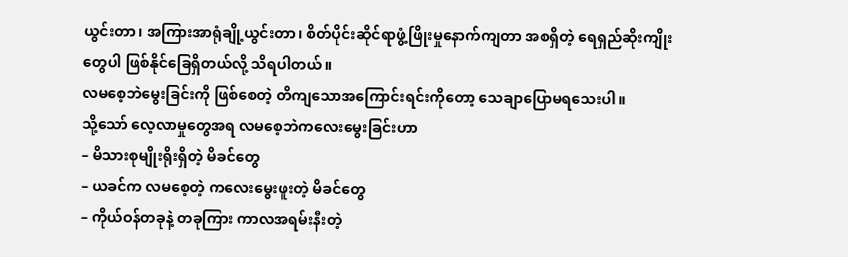ယွင်းတာ၊ အကြားအာရုံချို့ယွင်းတာ၊ စိတ်ပိုင်းဆိုင်ရာဖွံ့ဖြိုးမှုနောက်ကျတာ အစရှိတဲ့ ရေရှည်ဆိုးကျိုးတွေပါ ဖြစ်နိုင်ခြေရှိတယ်လို့ သိရပါတယ်။
လမစေ့ဘဲမွေးခြင်းကို ဖြစ်စေတဲ့ တိကျသောအကြောင်းရင်းကိုတော့ သေချာပြောမရသေးပါ။
သို့သော် လေ့လာမှုတွေအရ လမစေ့ဘဲကလေးမွေးခြင်းဟာ
– မိသားစုမျိုးရိုးရှိတဲ့ မိခင်တွေ
– ယခင်က လမစေ့တဲ့ ကလေးမွေးဖူးတဲ့ မိခင်တွေ
– ကိုယ်ဝန်တခုနဲ့ တခုကြား ကာလအရမ်းနီးတဲ့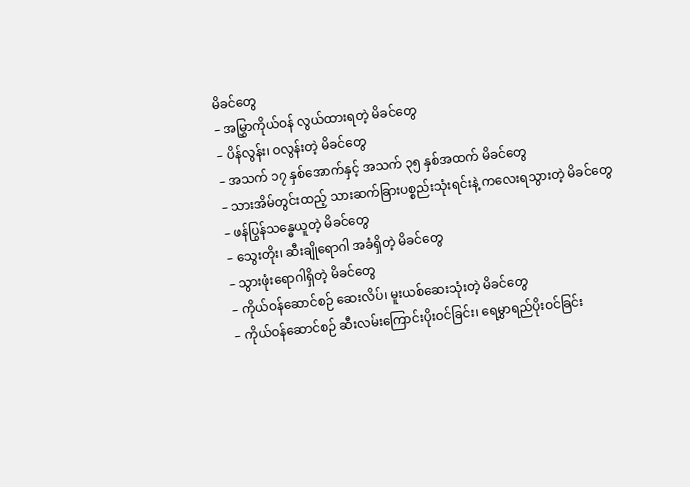မိခင်တွေ
– အမြွှာကိုယ်ဝန် လွယ်ထားရတဲ့ မိခင်တွေ
– ပိန်လွန်း၊ ဝလွန်းတဲ့ မိခင်တွေ
– အသက် ၁၇ နှစ်အောက်နှင့် အသက် ၃၅ နှစ်အထက် မိခင်တွေ
– သားအိမ်တွင်းထည့် သားဆက်ခြားပစ္စည်းသုံးရင်းနဲ့ ကလေးရသွားတဲ့ မိခင်တွေ
– ဖန်ပြွန်သန္ဓေယူတဲ့ မိခင်တွေ
– သွေးတိုး၊ ဆီးချိုရောဂါ အခံရှိတဲ့ မိခင်တွေ
– သွားဖုံးရောဂါရှိတဲ့ မိခင်တွေ
– ကိုယ်ဝန်ဆောင်စဉ် ဆေးလိပ်၊ မူးယစ်ဆေးသုံးတဲ့ မိခင်တွေ
– ကိုယ်ဝန်ဆောင်စဉ် ဆီးလမ်းကြောင်းပိုးဝင်ခြင်း၊ ရေမွှာရည်ပိုးဝင်ခြင်း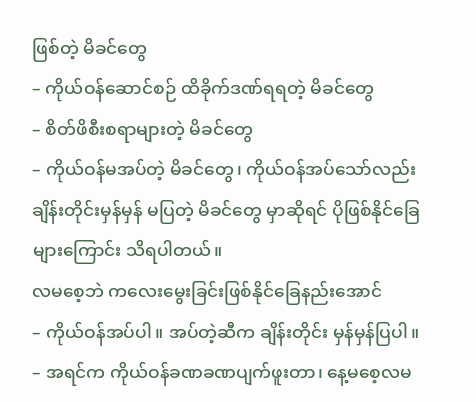ဖြစ်တဲ့ မိခင်တွေ
– ကိုယ်ဝန်ဆောင်စဉ် ထိခိုက်ဒဏ်ရရတဲ့ မိခင်တွေ
– စိတ်ဖိစီးစရာများတဲ့ မိခင်တွေ
– ကိုယ်ဝန်မအပ်တဲ့ မိခင်တွေ၊ ကိုယ်ဝန်အပ်သော်လည်း ချိန်းတိုင်းမှန်မှန် မပြတဲ့ မိခင်တွေ မှာဆိုရင် ပိုဖြစ်နိုင်ခြေများကြောင်း သိရပါတယ်။
လမစေ့ဘဲ ကလေးမွေးခြင်းဖြစ်နိုင်ခြေနည်းအောင်
– ကိုယ်ဝန်အပ်ပါ။ အပ်တဲ့ဆီက ချိန်းတိုင်း မှန်မှန်ပြပါ။
– အရင်က ကိုယ်ဝန်ခဏခဏပျက်ဖူးတာ၊ နေ့မစေ့လမ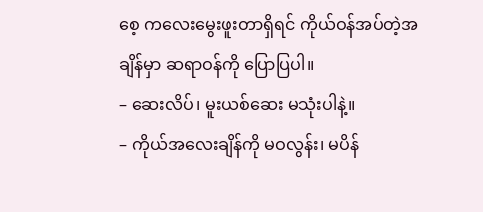စေ့ ကလေးမွေးဖူးတာရှိရင် ကိုယ်ဝန်အပ်တဲ့အချိန်မှာ ဆရာဝန်ကို ပြောပြပါ။
– ဆေးလိပ်၊ မူးယစ်ဆေး မသုံးပါနဲ့။
– ကိုယ်အလေးချိန်ကို မဝလွန်း၊ မပိန်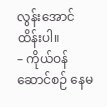လွန်းအောင် ထိန်းပါ။
– ကိုယ်ဝန်ဆောင်စဉ် နေမ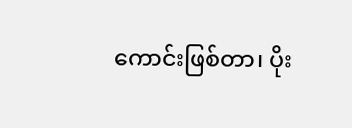ကောင်းဖြစ်တာ၊ ပိုး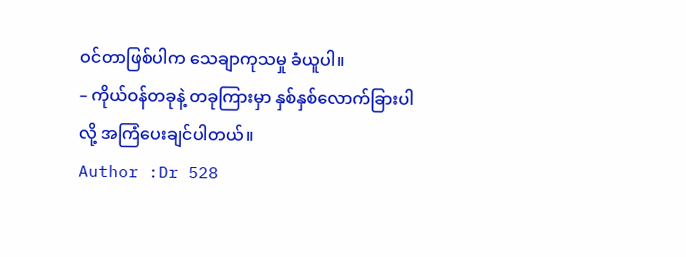ဝင်တာဖြစ်ပါက သေချာကုသမှု ခံယူပါ။
– ကိုယ်ဝန်တခုနဲ့ တခုကြားမှာ နှစ်နှစ်လောက်ခြားပါလို့ အကြံပေးချင်ပါတယ်။
Author :Dr 528